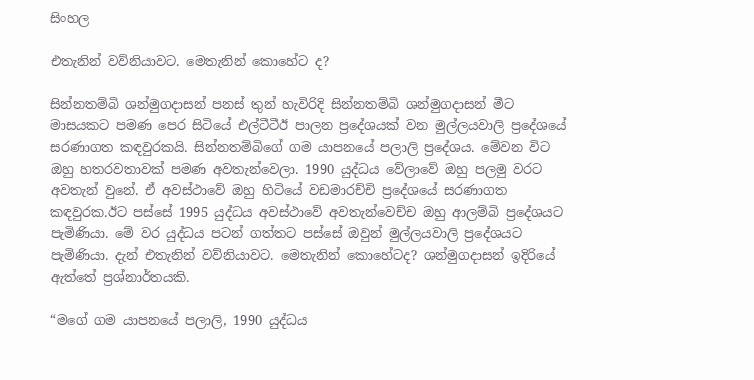සිංහල

එතැනින් වව්නියාවට. මෙතැනින් කොහේට ද?

සින්නතම්බි ශන්මුගදාසන් පනස් තුන් හැවිරිදි සින්නතම්බි ශන්මුගදාසන් මීට මාසයකට පමණ පෙර සිටියේ එල්ටීටීඊ පාලන ප්‍රදේශයක් වන මුල්ලයවාලි ප්‍රදේශයේ සරණාගත කඳවුරකයි. සින්නතම්බිගේ ගම යාපනයේ පලාලි ප්‍රදේශය. මේවන විට ඔහු හතරවතාවක් පමණ අවතැන්වෙලා. 1990 යුද්ධය වේලාවේ ඔහු පලමු වරට අවතැන් වුනේ. ඒ අවස්ථාවේ ඔහු හිටියේ වඩමාරච්චි ප්‍රදේශයේ සරණාගත කඳවුරක.ඊට පස්සේ 1995 යුද්ධය අවස්ථාවේ අවතැන්වෙච්ච ඔහු ආලම්බි ප්‍රදේශයට පැමිණියා. මේ වර යුද්ධය පටන් ගත්තට පස්සේ ඔවුන් මුල්ලයවාලි ප්‍රදේශයට පැමිණියා. දැන් එතැනින් වව්නියාවට. මෙතැනින් කොහේටද? ශන්මුගදාසන් ඉදිරියේ ඇත්තේ ප්‍රශ්නාර්තයකි.

“මගේ ගම යාපනයේ පලාලි, 1990 යුද්ධය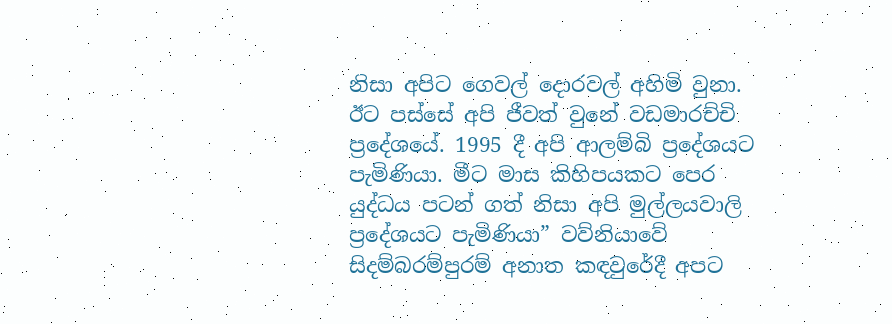නිසා අපිට ගෙවල් දොරවල් අහිමි වුනා. ඊට පස්සේ අපි ජීවත් වුනේ වඩමාරච්චි ප්‍රදේශයේ. 1995 දී අපි ආලම්බි ප්‍රදේශයට පැමිණියා. මීට මාස කිහිපයකට පෙර යුද්ධය පටන් ගත් නිසා අපි මුල්ලයවාලි ප්‍රදේශයට පැමිණියා” වව්නියාවේ සිදම්බරම්පුරම් අනාත කඳවුරේදී අපට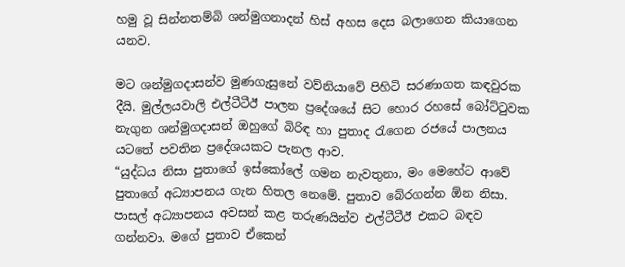හමු වූ සින්නතම්බි ශන්මුගනාදන් හිස් අහස දෙස බලාගෙන කියාගෙන යනව.

මට ශන්මුගදාසන්ව මුණගැසුනේ වව්නියාවේ පිහිටි සරණාගත කඳවුරක දීයි. මුල්ලයවාලි එල්ටීටීඊ පාලන ප්‍රදේශයේ සිට හොර රහසේ බෝට්ටුවක නැගුන ශන්මුගදාසන් ඔහුගේ බිරිඳ හා පුතාද රැගෙන රජයේ පාලනය යටතේ පවතින ප්‍රදේශයකට පැනල ආව.
“යුද්ධය නිසා පුතාගේ ඉස්කෝලේ ගමන නැවතුනා, මං මෙහේට ආවේ පුතාගේ අධ්‍යාපනය ගැන හිතල නෙමේ. පුතාව බේරගන්න ඕන නිසා. පාසල් අධ්‍යාපනය අවසන් කළ තරුණයින්ව එල්ටීටීඊ එකට බඳව ගන්නවා. මගේ පුතාව ඒකෙන්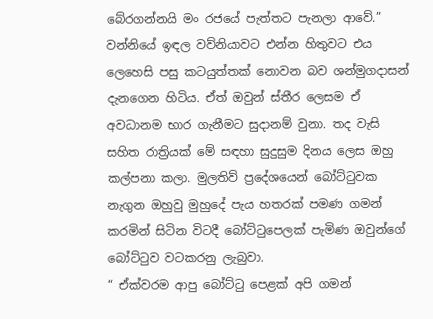බේරගන්නයි මං රජයේ පැත්තට පැනලා ආවේ.”
වන්නියේ ඉඳල වව්නියාවට එන්න හිතුවට එය ලෙහෙසි පසු කටයුත්තක් නොවන බව ශන්මුගදාසන් දැනගෙන හිටිය. ඒත් ඔවුන් ස්තීර ලෙසම ඒ අවධානම භාර ගැනීමට සුදානම් වුනා. තද වැසි සහිත රාත්‍රියක් මේ සඳහා සුදුසුම දිනය ලෙස ඔහු කල්පනා කලා. මුලතිව් ප්‍රදේශයෙන් බෝට්ටුවක නැගුන ඔහුවු මුහුදේ පැය හතරක් පමණ ගමන් කරමින් සිටින විටදී බෝට්ටුපෙලක් පැමිණ ඔවුන්ගේ බෝට්ටුව වටකරනු ලැබුවා.
“ ඒක්වරම ආපු බෝට්ටු පෙළක් අපි ගමන්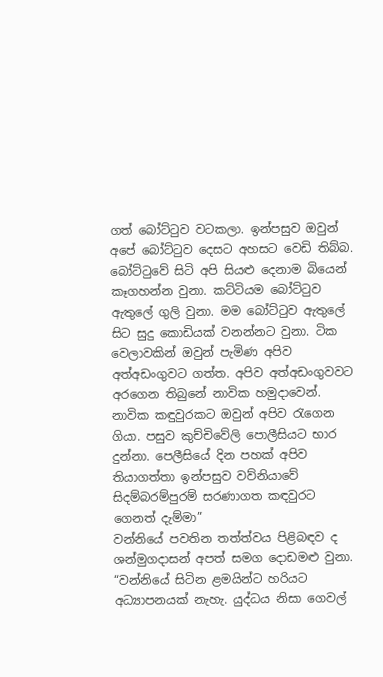ගත් බෝට්ටුව වටකලා. ඉන්පසුව ඔවුන් අපේ බෝට්ටුව දෙසට අහසට වෙඩි තිබ්බ. බෝට්ටුවේ සිටි අපි සියළු දෙනාම බියෙන් කෑගහන්න වුනා. කට්ටියම බෝට්ටුව ඇතුලේ ගුලි වුනා. මම බෝට්ටුව ඇතුලේ සිට සුදු කොඩියක් වනන්නට වුනා. ටික වෙලාවකින් ඔවුන් පැමිණ අපිව අත්අඩංගුවට ගත්ත. අපිව අත්අඩංගුවවට අරගෙන තිබුනේ නාවික හමුදාවෙන්. නාවික කඳුවුරකට ඔවුන් අපිව රැගෙන ගියා. පසුව කුච්චිවේලි පොලීසියට භාර දුන්නා. පෙලීසියේ දින පහක් අපිව තියාගත්තා ඉන්පසුව වව්නියාවේ සිදම්බරම්පුරම් සරණාගත කඳවුරට ගෙනත් දැම්මා”
වන්නියේ පවතින තත්ත්වය පිළිබඳව ද ශන්මුගදාසන් අපත් සමග දොඩමළු වුනා.
“වන්නියේ සිටින ළමයින්ට හරියට අධ්‍යාපනයක් නැහැ. යුද්ධය නිසා ගෙවල්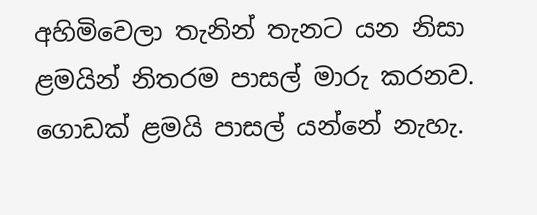අහිමිවෙලා තැනින් තැනට යන නිසා ළමයින් නිතරම පාසල් මාරු කරනව. ගොඩක් ළමයි පාසල් යන්නේ නැහැ.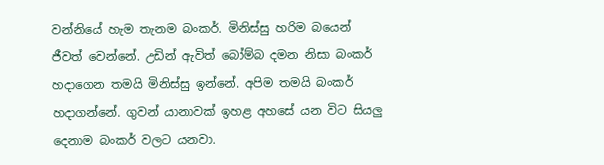වන්නියේ හැම තැනම බංකර්. මිනිස්සු හරිම බයෙන් ජීවත් වෙන්නේ. උඩින් ඇවිත් බෝම්බ දමන නිසා බංකර් හදාගෙන තමයි මිනිස්සු ඉන්නේ. අපිම තමයි බංකර් හදාගන්නේ. ගුවන් යානාවක් ඉහළ අහසේ යන විට සියලු දෙනාම බංකර් වලට යනවා.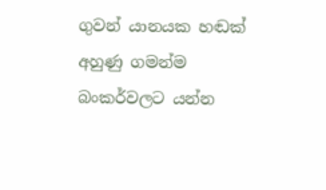ගුවන් යානයක හඬක් අහුණු ගමන්ම බංකර්වලට යන්න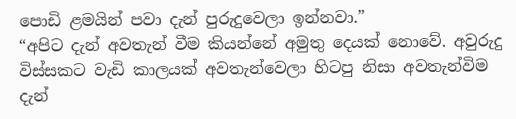පොඩි ළමයින් පවා දැන් පුරුදුවෙලා ඉන්නවා.”
“අපිට දැන් අවතැන් වීම කියන්නේ අමුතු දෙයක් නොවේ. අවුරුදු විස්සකට වැඩි කාලයක් අවතැන්වෙලා හිටපු නිසා අවතැන්විම දැන්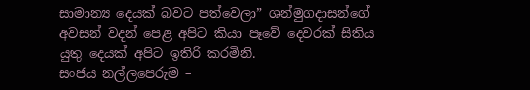සාමාන්‍ය දෙයක් බවට පත්වෙලා” ශන්මුගදාසන්ගේ අවසන් වදන් පෙළ අපිට කියා පෑවේ දෙවරක් සිතිය යුතු දෙයක් අපිට ඉතිරි කරමිනි.
සංජය නල්ලපෙරුම –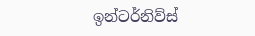ඉන්ටර්නිව්ස්